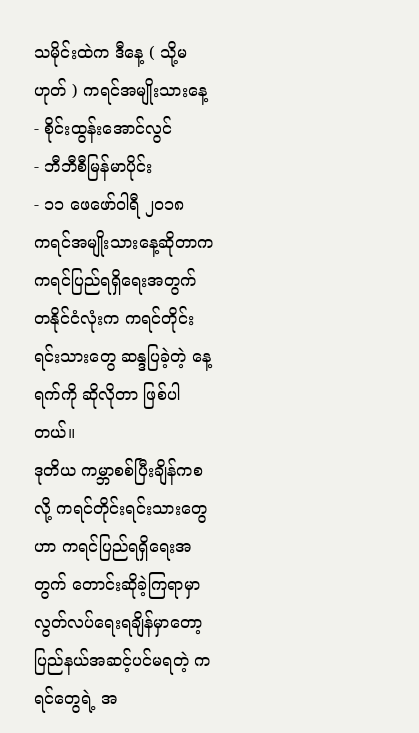သမိုင်းထဲက ဒီနေ့ ( သို့မဟုတ် ) ကရင်အမျိုးသားနေ့
- စိုင်းထွန်းအောင်လွင်
- ဘီဘီစီမြန်မာပိုင်း
- ၁၁ ဖေဖော်ဝါရီ ၂၀၁၈
ကရင်အမျိုးသားနေ့ဆိုတာက ကရင်ပြည်ရရှိရေးအတွက် တနိုင်ငံလုံးက ကရင်တိုင်းရင်းသားတွေ ဆန္ဒပြခဲ့တဲ့ နေ့ရက်ကို ဆိုလိုတာ ဖြစ်ပါတယ်။
ဒုတိယ ကမ္ဘာစစ်ပြီးချိန်ကစလို့ ကရင်တိုင်းရင်းသားတွေဟာ ကရင်ပြည်ရရှိရေးအတွက် တောင်းဆိုခဲ့ကြရာမှာ လွတ်လပ်ရေးရချိန်မှာတော့ ပြည်နယ်အဆင့်ပင်မရတဲ့ ကရင်တွေရဲ့ အ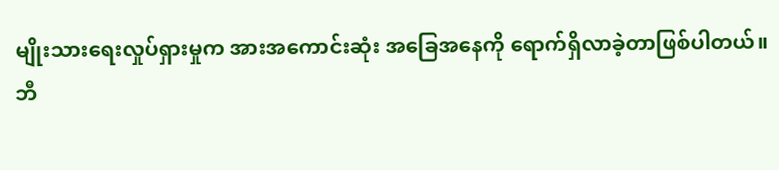မျိုးသားရေးလှုပ်ရှားမှုက အားအကောင်းဆုံး အခြေအနေကို ရောက်ရှိလာခဲ့တာဖြစ်ပါတယ်။
ဘီ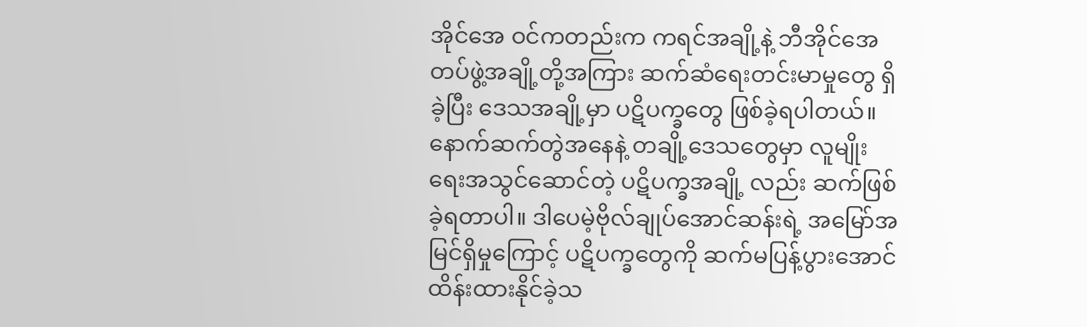အိုင်အေ ဝင်ကတည်းက ကရင်အချို့နဲ့ ဘီအိုင်အေတပ်ဖွဲ့အချို့တို့အကြား ဆက်ဆံရေးတင်းမာမှုတွေ ရှိခဲ့ပြီး ဒေသအချို့မှာ ပဋိပက္ခတွေ ဖြစ်ခဲ့ရပါတယ်။နောက်ဆက်တွဲအနေနဲ့ တချို့ဒေသတွေမှာ လူမျိုးရေးအသွင်ဆောင်တဲ့ ပဋိပက္ခအချို့ လည်း ဆက်ဖြစ်ခဲ့ရတာပါ။ ဒါပေမဲ့ဗိုလ်ချုပ်အောင်ဆန်းရဲ့ အမြော်အမြင်ရှိမှုကြောင့် ပဋိပက္ခတွေကို ဆက်မပြန့်ပွားအောင် ထိန်းထားနိုင်ခဲ့သ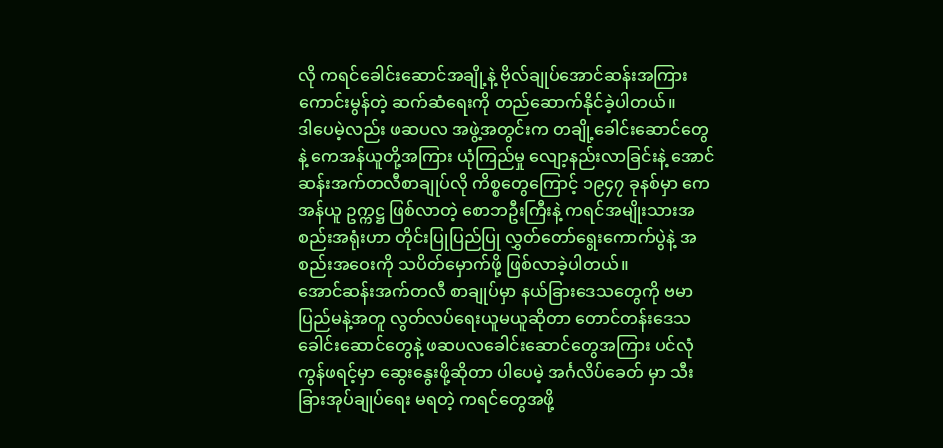လို ကရင်ခေါင်းဆောင်အချို့နဲ့ ဗိုလ်ချုပ်အောင်ဆန်းအကြား ကောင်းမွန်တဲ့ ဆက်ဆံရေးကို တည်ဆောက်နိုင်ခဲ့ပါတယ်။
ဒါပေမဲ့လည်း ဖဆပလ အဖွဲ့အတွင်းက တချို့ခေါင်းဆောင်တွေနဲ့ ကေအန်ယူတို့အကြား ယုံကြည်မှု လျော့နည်းလာခြင်းနဲ့ အောင်ဆန်းအက်တလီစာချုပ်လို ကိစ္စတွေကြောင့် ၁၉၄၇ ခုနစ်မှာ ကေအန်ယူ ဥက္ကဋ္ဌ ဖြစ်လာတဲ့ စောဘဦးကြီးနဲ့ ကရင်အမျိုးသားအစည်းအရုံးဟာ တိုင်းပြုပြည်ပြု လွှတ်တော်ရွေးကောက်ပွဲနဲ့ အစည်းအဝေးကို သပိတ်မှောက်ဖို့ ဖြစ်လာခဲ့ပါတယ်။
အောင်ဆန်းအက်တလီ စာချုပ်မှာ နယ်ခြားဒေသတွေကို ဗမာပြည်မနဲ့အတူ လွတ်လပ်ရေးယူမယူဆိုတာ တောင်တန်းဒေသခေါင်းဆောင်တွေနဲ့ ဖဆပလခေါင်းဆောင်တွေအကြား ပင်လုံ ကွန်ဖရင့်မှာ ဆွေးနွေးဖို့ဆိုတာ ပါပေမဲ့ အင်္ဂလိပ်ခေတ် မှာ သီးခြားအုပ်ချုပ်ရေး မရတဲ့ ကရင်တွေအဖို့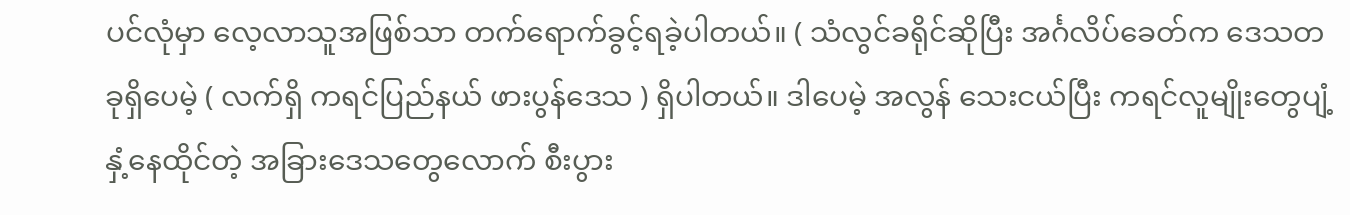ပင်လုံမှာ လေ့လာသူအဖြစ်သာ တက်ရောက်ခွင့်ရခဲ့ပါတယ်။ ( သံလွင်ခရိုင်ဆိုပြီး အင်္ဂလိပ်ခေတ်က ဒေသတခုရှိပေမဲ့ ( လက်ရှိ ကရင်ပြည်နယ် ဖားပွန်ဒေသ ) ရှိပါတယ်။ ဒါပေမဲ့ အလွန် သေးငယ်ပြီး ကရင်လူမျိုးတွေပျံ့နှံ့နေထိုင်တဲ့ အခြားဒေသတွေလောက် စီးပွား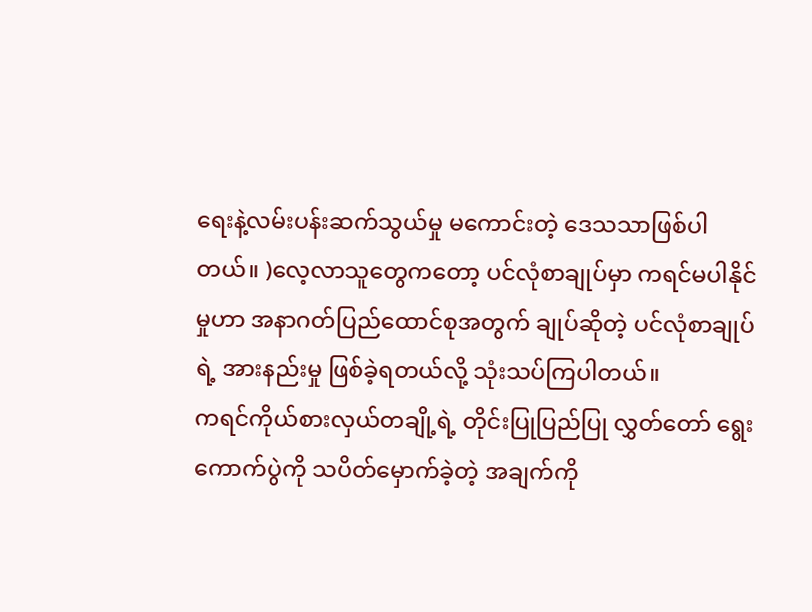ရေးနဲ့လမ်းပန်းဆက်သွယ်မှု မကောင်းတဲ့ ဒေသသာဖြစ်ပါတယ်။ )လေ့လာသူတွေကတော့ ပင်လုံစာချုပ်မှာ ကရင်မပါနိုင်မှုဟာ အနာဂတ်ပြည်ထောင်စုအတွက် ချုပ်ဆိုတဲ့ ပင်လုံစာချုပ်ရဲ့ အားနည်းမှု ဖြစ်ခဲ့ရတယ်လို့ သုံးသပ်ကြပါတယ်။
ကရင်ကိုယ်စားလှယ်တချို့ရဲ့ တိုင်းပြုပြည်ပြု လွှတ်တော် ရွေးကောက်ပွဲကို သပိတ်မှောက်ခဲ့တဲ့ အချက်ကို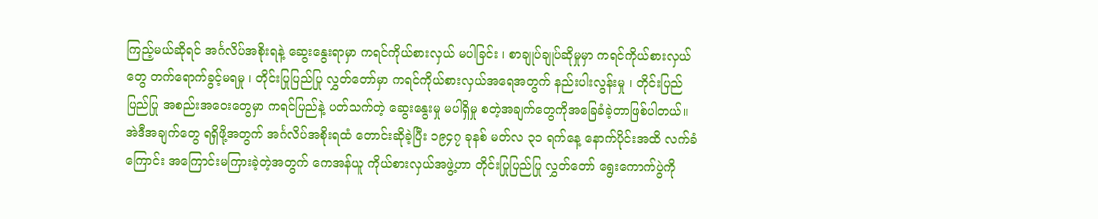ကြည့်မယ်ဆိုရင် အင်္ဂလိပ်အစိုးရနဲ့ ဆွေးနွေးရာမှာ ကရင်ကိုယ်စားလှယ် မပါခြင်း ၊ စာချုပ်ချုပ်ဆိုမှုမှာ ကရင်ကိုယ်စားလှယ်တွေ တက်ရောက်ခွင့်မရမှု ၊ တိုင်းပြုပြည်ပြု လွှတ်တော်မှာ ကရင်ကိုယ်စားလှယ်အရေအတွက် နည်းပါးလွန်းမှု ၊ တိုင်းပြည်ပြည်ပြု အစည်းအဝေးတွေမှာ ကရင်ပြည်နဲ့ ပတ်သက်တဲ့ ဆွေးနွေးမှု မပါရှိမှု စတဲ့အချက်တွေကိုအခြေခံခဲ့တာဖြစ်ပါတယ်။
အဲဒီအချက်တွေ ရရှိဖို့အတွက် အင်္ဂလိပ်အစိုးရထံ တောင်းဆိုခဲ့ပြီး ၁၉၄၇ ခုနစ် မတ်လ ၃၁ ရက်နေ့ နောက်ပိုင်းအထိ လက်ခံကြောင်း အကြောင်းမကြားခဲ့တဲ့အတွက် ကေအန်ယူ ကိုယ်စားလှယ်အဖွဲ့ဟာ တိုင်းပြုပြည်ပြု လွှတ်တော် ရွေးကောက်ပွဲကို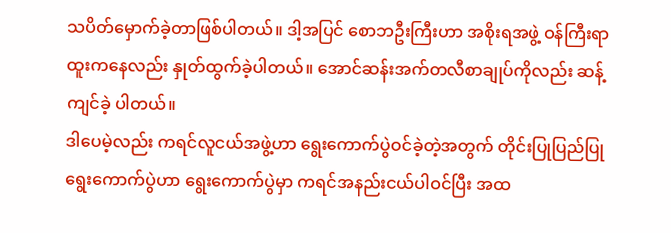သပိတ်မှောက်ခဲ့တာဖြစ်ပါတယ်။ ဒါ့အပြင် စောဘဦးကြီးဟာ အစိုးရအဖွဲ့ ဝန်ကြီးရာထူးကနေလည်း နှုတ်ထွက်ခဲ့ပါတယ်။ အောင်ဆန်းအက်တလီစာချုပ်ကိုလည်း ဆန့်ကျင်ခဲ့ ပါတယ်။
ဒါပေမဲ့လည်း ကရင်လူငယ်အဖွဲ့ဟာ ရွေးကောက်ပွဲဝင်ခဲ့တဲ့အတွက် တိုင်းပြုပြည်ပြုရွေးကောက်ပွဲဟာ ရွေးကောက်ပွဲမှာ ကရင်အနည်းငယ်ပါဝင်ပြီး အထ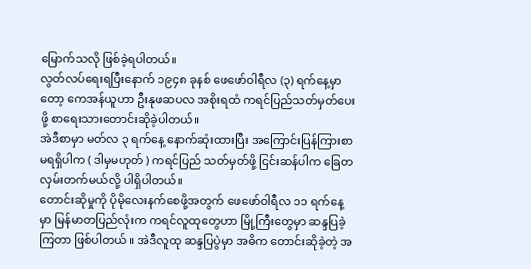မြောက်သလို ဖြစ်ခဲ့ရပါတယ်။
လွတ်လပ်ရေးရပြီးနောက် ၁၉၄၈ ခုနစ် ဖေဖော်ဝါရီလ (၃) ရက်နေ့မှာတော့ ကေအန်ယူဟာ ဦးနုဖဆပလ အစိုးရထံ ကရင်ပြည်သတ်မှတ်ပေးဖို့ စာရေးသားတောင်းဆိုခဲ့ပါတယ်။
အဲဒီစာမှာ မတ်လ ၃ ရက်နေ့ နောက်ဆုံးထားပြီး အကြောင်းပြန်ကြားစာ မရရှိပါက ( ဒါမှမဟုတ် ) ကရင်ပြည် သတ်မှတ်ဖို့ ငြင်းဆန်ပါက ခြေတလှမ်းတက်မယ်လို့ ပါရှိပါတယ်။
တောင်းဆိုမှုကို ပိုမိုလေးနက်စေဖို့အတွက် ဖေဖော်ဝါရီလ ၁၁ ရက်နေ့မှာ မြန်မာတပြည်လုံးက ကရင်လူထုတွေဟာ မြို့ကြီးတွေမှာ ဆန္ဒပြခဲ့ကြတာ ဖြစ်ပါတယ် ။ အဲဒီလူထု ဆန္ဒပြပွဲမှာ အဓိက တောင်းဆိုခဲ့တဲ့ အ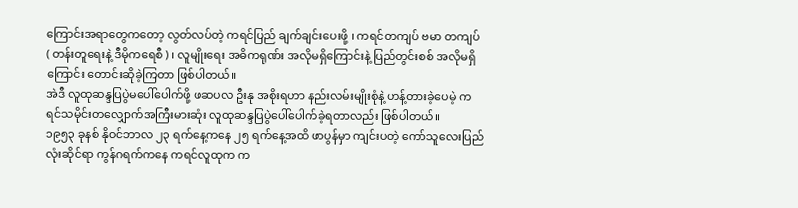ကြောင်းအရာတွေကတော့ လွတ်လပ်တဲ့ ကရင်ပြည် ချက်ချင်းပေးဖို့ ၊ ကရင်တကျပ် ဗမာ တကျပ် ( တန်းတူရေးနဲ့ ဒီမိုကရေစီ ) ၊ လူမျိုးရေး အဓိကရုဏ်း အလိုမရှိကြောင်းနဲ့ ပြည်တွင်းစစ် အလိုမရှိကြောင်း တောင်းဆိုခဲ့ကြတာ ဖြစ်ပါတယ်။
အဲဒီ လူထုဆန္ဒပြပွဲမပေါ်ပေါက်ဖို့ ဖဆပလ ဦးနု အစိုးရဟာ နည်းလမ်းမျိုးစုံနဲ့ ဟန့်တားခဲ့ပေမဲ့ ကရင်သမိုင်းတလျှောက်အကြီးမားဆုံး လူထုဆန္ဒပြပွဲပေါ်ပေါက်ခဲ့ရတာလည်း ဖြစ်ပါတယ်။
၁၉၅၃ ခုနစ် နိုဝင်ဘာလ ၂၃ ရက်နေ့ကနေ ၂၅ ရက်နေ့အထိ ဖာပွန်မှာ ကျင်းပတဲ့ ကော်သူလေးပြည်လုံးဆိုင်ရာ ကွန်ဂရက်ကနေ ကရင်လူထုက က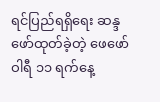ရင်ပြည်ရရှိရေး ဆန္ဒဖော်ထုတ်ခဲ့တဲ့ ဖေဖော်ဝါရီ ၁၁ ရက်နေ့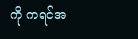ကို ကရင်အ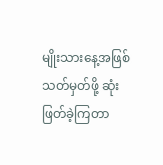မျိုးသားနေ့အဖြစ် သတ်မှတ်ဖို့ ဆုံးဖြတ်ခဲ့ကြတာ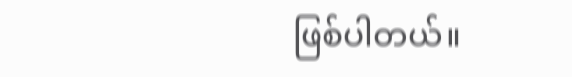ဖြစ်ပါတယ်။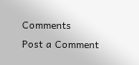Comments
Post a Comment